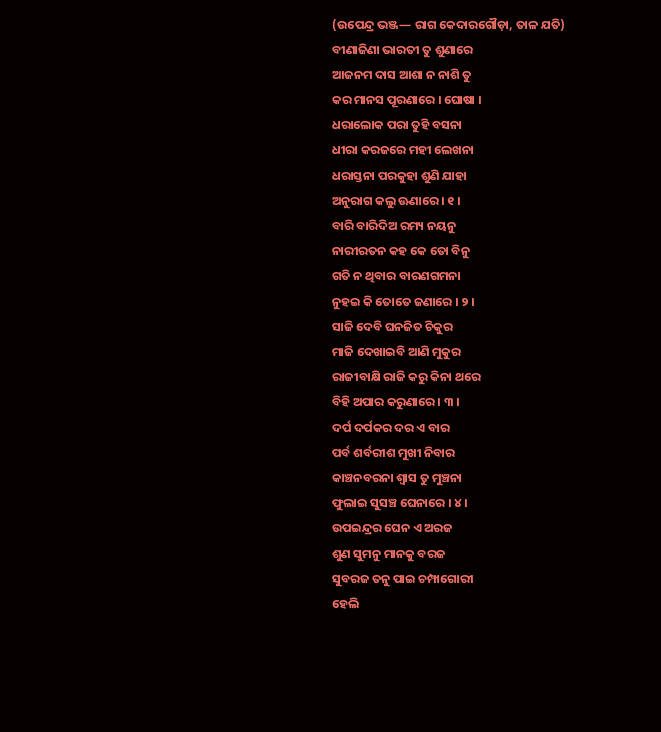(ଉପେନ୍ଦ୍ର ଭଞ୍ଜ— ରାଗ କେଦାରଗୌଡ଼ା, ତାଳ ଯତି)
ବୀଣାଜିଣା ଭାରତୀ ତୁ ଶୁଣାରେ
ଆଜନମ ଦାସ ଆଶା ନ ନାଶି ତୁ
କର ମାନସ ପୂରଣାରେ । ଘୋଷା ।
ଧରାଲୋକ ପରା ତୁହି ବସନା
ଧୀରା କରଜରେ ମହୀ ଲେଖନା
ଧରାସ୍ତନା ପରକୁହା ଶୁଣି ଯାହା
ଅନୁରାଗ କଲୁ ଊଣାରେ । ୧ ।
ବାରି ବାରିଦିଅ ରମ୍ୟ ନୟନୁ
ନାରୀରତନ କହ କେ ତୋ ବିନୁ
ଗତି ନ ଥିବାର ବାରଣଗମନା
ନୁହଇ କି ତୋତେ ଜଣାରେ । ୨ ।
ସାଜି ଦେବି ଘନଜିତ ଚିକୁର
ମାଜି ଦେଖାଇବି ଆଣି ମୁକୁର
ରାଜୀବାକ୍ଷି ରାଜି କରୁ କିନା ଥରେ
ବିହି ଅପାର କରୁଣାରେ । ୩ ।
ଦର୍ପ ଦର୍ପକର ଦର ଏ ବାର
ପର୍ବ ଶର୍ବରୀଶ ମୁଖୀ ନିବାର
କାଞ୍ଚନବରନା ଶ୍ୱାସ ତୁ ମୁଞ୍ଚନା
ଫୁଲାଇ ସୁସଞ୍ଚ ଘେନାରେ । ୪ ।
ଉପଇନ୍ଦ୍ରର ଘେନ ଏ ଅରଜ
ଶୁଣ ସୁମନୁ ମାନକୁ ବରଜ
ସୁବରଜ ତନୁ ପାଇ ଚମ୍ପାଗୋରୀ
ହେଲି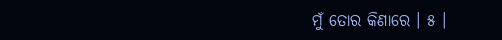ମୁଁ ତୋର କିଣାରେ । ୫ ।